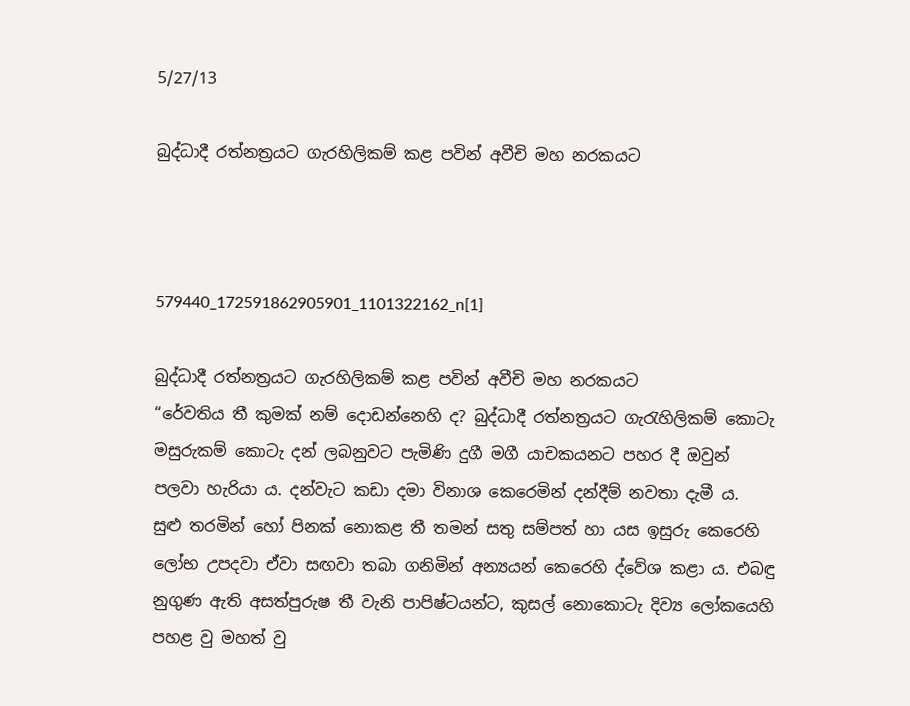5/27/13

බුද්ධාදී රත්නත්‍රයට ගැරහිලිකම් කළ පවින් අවීචි මහ නරකයට



579440_172591862905901_1101322162_n[1]

බුද්ධාදී රත්නත්‍රයට ගැරහිලිකම් කළ පවින් අවීචි මහ නරකයට
“රේවතිය තී කුමක් නම් දොඩන්නෙහි ද? බුද්ධාදී රත්නත්‍රයට ගැරැහිලිකම් කොටැ මසුරුකම් කොටැ දන් ලබනුවට පැමිණි දුගී මගී යාචකයනට පහර දී ඔවුන් පලවා හැරියා ය. දන්වැට කඩා දමා විනාශ කෙරෙමින් දන්දීම් නවතා දැමී ය.
සුළු තරමින් හෝ පිනක් නොකළ තී තමන් සතු සම්පත් හා යස ඉසුරු කෙරෙහි ලෝභ උපදවා ඒවා සඟවා තබා ගනිමින් අන්‍යයන් කෙරෙහි ද්වේශ කළා ය. එබඳු නුගුණ ඇති අසත්පුරුෂ තී වැනි පාපිෂ්ටයන්ට, කුසල් නොකොටැ දිව්‍ය ලෝකයෙහි පහළ වු මහත් වු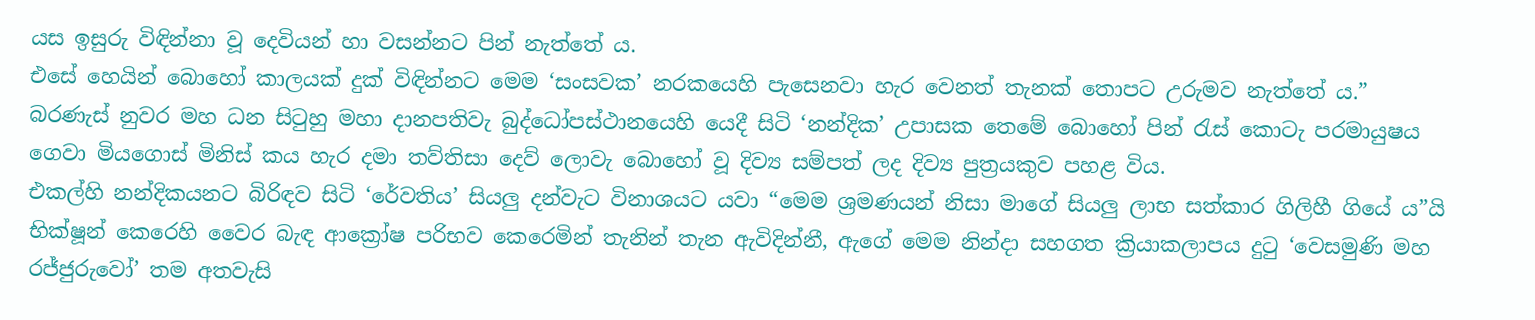යස ඉසුරු විඳින්නා වූ දෙවියන් හා වසන්නට පින් නැත්තේ ය.
එසේ හෙයින් බොහෝ කාලයක් දුක් විඳින්නට මෙම ‘සංසවක’ නරකයෙහි පැසෙනවා හැර වෙනත් තැනක් තොපට උරුමව නැත්තේ ය.” බරණැස් නුවර මහ ධන සිටුහු මහා දානපතිවැ බුද්ධෝපස්ථානයෙහි යෙදී සිටි ‘නන්දික’ උපාසක තෙමේ බොහෝ පින් රැස් කොටැ පරමායුෂය ගෙවා මියගොස් මිනිස් කය හැර දමා තව්තිසා දෙව් ලොවැ බොහෝ වූ දිව්‍ය සම්පත් ලද දිව්‍ය පුත්‍රයකුව පහළ විය.
එකල්හි නන්දිකයනට බිරිඳව සිටි ‘රේවතිය’ සියලු දන්වැට විනාශයට යවා “මෙම ශ්‍රමණයන් නිසා මාගේ සියලු ලාභ සත්කාර ගිලිහී ගියේ ය”යි භික්ෂූන් කෙරෙහි වෛර බැඳ ආක්‍රෝෂ පරිභව කෙරෙමින් තැනින් තැන ඇවිදින්නී, ඇගේ මෙම නින්දා සහගත ක්‍රියාකලාපය දුටු ‘වෙසමුණි මහ රජ්ජුරුවෝ’ තම අතවැසි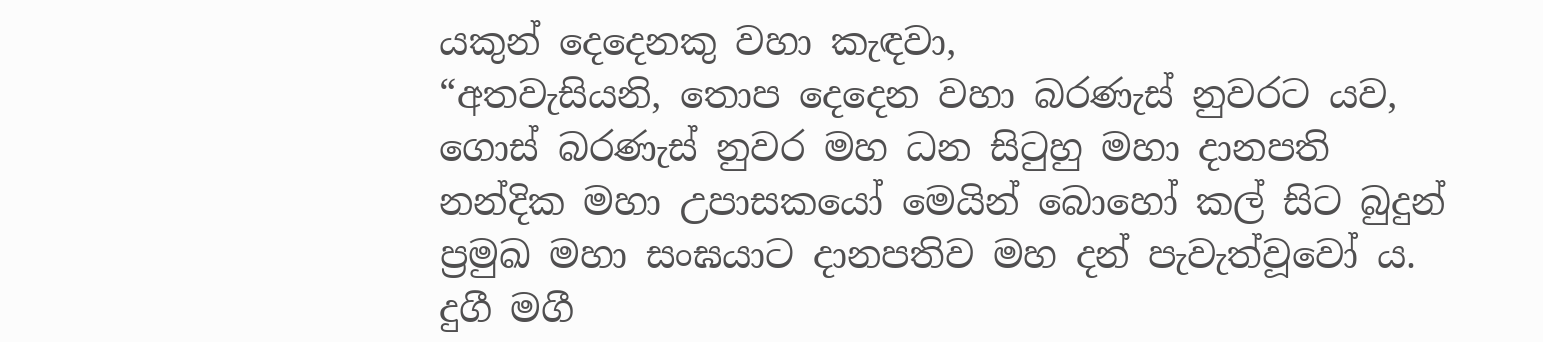යකුන් දෙදෙනකු වහා කැඳවා,
“අතවැසියනි, තොප දෙදෙන වහා බරණැස් නුවරට යව, ගොස් බරණැස් නුවර මහ ධන සිටුහු මහා දානපති නන්දික මහා උපාසකයෝ මෙයින් බොහෝ කල් සිට බුදුන් ප්‍රමුඛ මහා සංඝයාට දානපතිව මහ දන් පැවැත්වූවෝ ය. දුගී මගී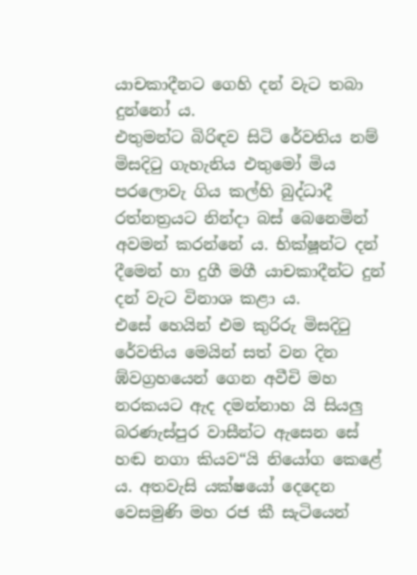යාචකාදීනට ගෙහි දන් වැට තබා දුන්නෝ ය.
එතුමන්ට බිරිඳව සිටි රේවතිය නම් මිසදිටු ගැහැනිය එතුමෝ මිය පරලොවැ ගිය කල්හි බුද්ධාදී රත්නත්‍රයට නින්දා බස් බෙනෙමින් අවමන් කරන්නේ ය. භික්ෂූන්ට දන් දීමෙන් හා දුගී මගී යාචකාදීන්ට දුන් දන් වැට විනාශ කළා ය.
එසේ හෙයින් එම කුරිරු මිසදිටු රේවතිය මෙයින් සත් වන දින ඹ්වග්‍රහයෙන් ගෙන අවීචි මහ නරකයට ඇද දමන්නාහ යි සියලු බරණැස්පුර වාසීන්ට ඇසෙන සේ හඬ නගා කියව“යි නියෝග කෙළේ ය. අතවැසි යක්ෂයෝ දෙදෙන වෙසමුණි මහ රජ කී සැටියෙන්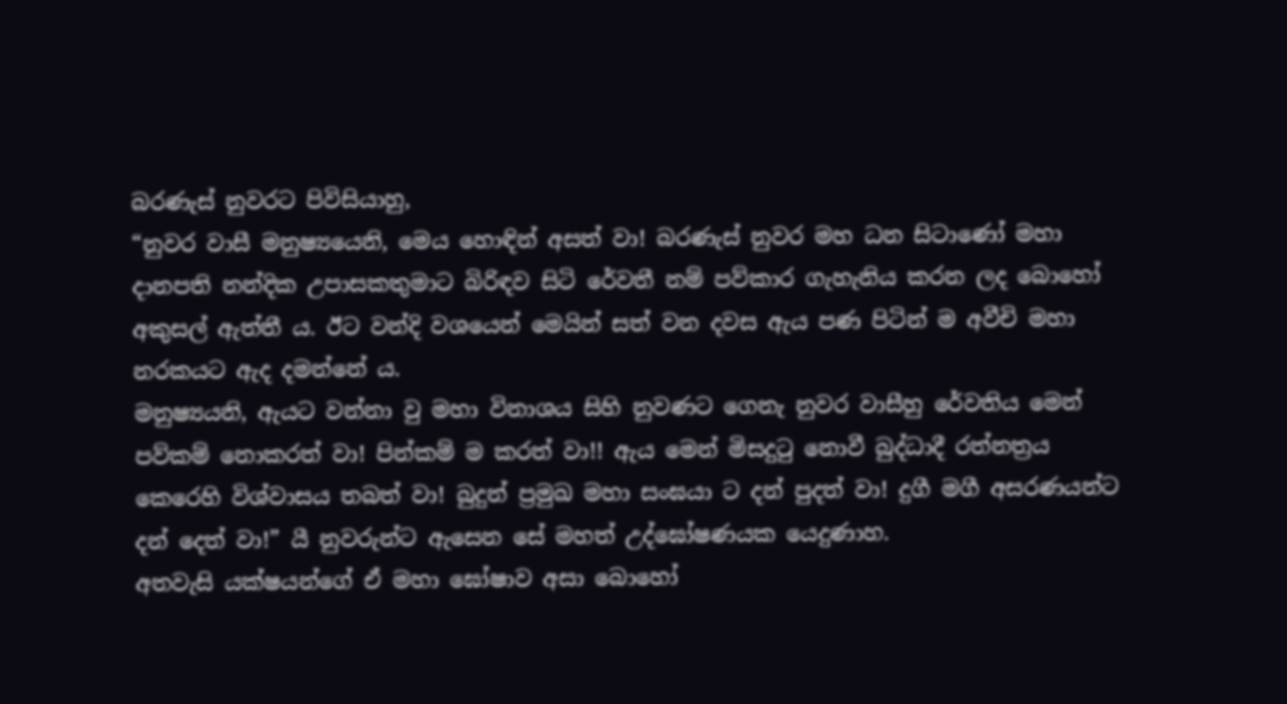බරණැස් නුවරට පිවිසියාහු,
“නුවර වාසී මනුෂ්‍යයෙනි, මෙය හොඳින් අසත් වා! බරණැස් නුවර මහ ධන සිටාණෝ මහා දානපති නන්දික උපාසකතුමාට බිරිඳව සිටි රේවතී නම් පව්කාර ගැහැනිය කරන ලද බොහෝ අකුසල් ඇත්තී ය. ඊට වන්දි වශයෙන් මෙයින් සත් වන දවස ඇය පණ පිටින් ම අවීචි මහා නරකයට ඇද දමන්නේ ය.
මනුෂ්‍යයනි, ඇයට වන්නා වු මහා විනාශය සිහි නුවණට ගෙනැ නුවර වාසීහු රේවතිය මෙන් පව්කම් නොකරත් වා! පින්කම් ම කරත් වා!! ඇය මෙන් මිසදුටු නොවී බුද්ධාදී රත්නත්‍රය කෙරෙහි විශ්වාසය තබත් වා! බුදුන් ප්‍රමුඛ මහා සංඝයා ට දන් පුදත් වා! දුගී මගී අසරණයන්ට දන් දෙත් වා!” යී නුවරුන්ට ඇසෙන සේ මහත් උද්ඝෝෂණයක යෙදුණාහ.
අතවැසි යක්ෂයන්ගේ ඒ මහා ඝෝෂාව අසා බොහෝ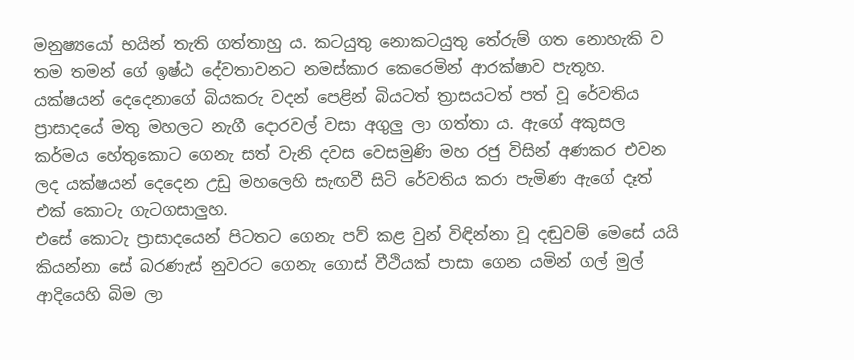මනුෂ්‍යයෝ භයින් තැති ගත්තාහු ය. කටයුතු නොකටයුතු තේරුම් ගත නොහැකි ව තම තමන් ගේ ඉෂ්ඨ දේවතාවනට නමස්කාර කෙරෙමින් ආරක්ෂාව පැතූහ.
යක්ෂයන් දෙදෙනාගේ බියකරු වදන් පෙළින් බියටත් ත්‍රාසයටත් පත් වූ රේවතිය ප්‍රාසාදයේ මතු මහලට නැගී දොරවල් වසා අගුලු ලා ගත්තා ය. ඇගේ අකුසල කර්මය හේතුකොට ගෙනැ සත් වැනි දවස වෙසමුණි මහ රජු විසින් අණකර එවන ලද යක්ෂයන් දෙදෙන උඩු මහලෙහි සැඟවී සිටි රේවතිය කරා පැමිණ ඇගේ දෑත් එක් කොටැ ගැටගසාලුහ.
එසේ කොටැ ප්‍රාසාදයෙන් පිටතට ගෙනැ පව් කළ වුන් විඳින්නා වූ දඬුවම් මෙසේ යයි කියන්නා සේ බරණැස් නුවරට ගෙනැ ගොස් වීථියක් පාසා ගෙන යමින් ගල් මුල් ආදියෙහි බිම ලා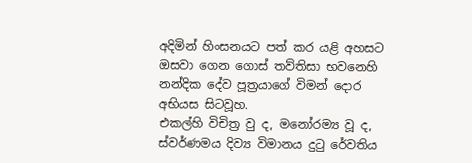අදිමින් හිංසනයට පත් කර යළි අහසට ඔසවා ගෙන ගොස් තව්තිසා භවනෙහි නන්දික දේව පූත්‍රයාගේ විමන් දොර අභියස සිටවූහ.
එකල්හි විචිත්‍ර වු ද, මනෝරම්‍ය වූ ද, ස්වර්ණමය දිව්‍ය විමානය දුටු රේවතිය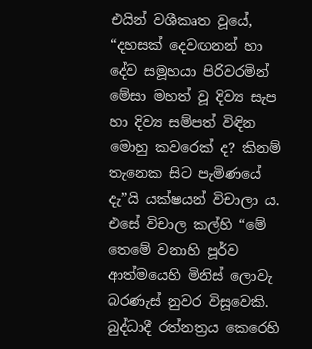එයින් වශීකෘත වූයේ, “දහසක් දෙවඟනන් හා දේව සමූහයා පිරිවරමින් මේසා මහත් වූ දිව්‍ය සැප හා දිව්‍ය සම්පත් විඳින මොහු කවරෙක් ද? කිනම් තැනෙක සිට පැමිණයේ දැ”යි යක්ෂයන් විචාලා ය.
එසේ විචාල කල්හි “මේ තෙමේ වනාහි පූර්ව ආත්මයෙහි මිනිස් ලොවැ බරණැස් නුවර විසූවෙකි. බුද්ධාදී රත්නත්‍රය කෙරෙහි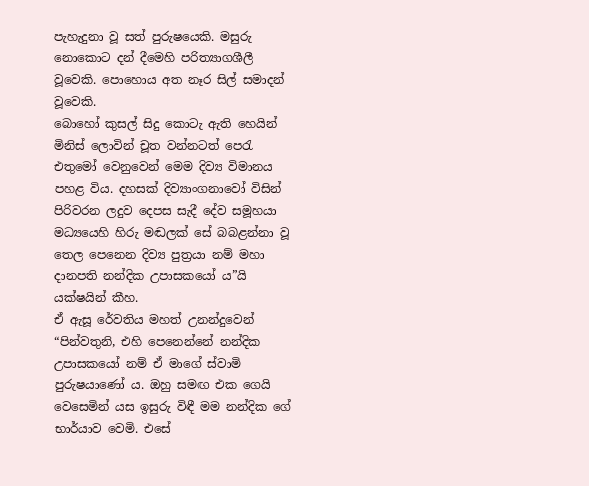පැහැදුනා වූ සත් පුරුෂයෙකි. මසුරු නොකොට දන් දීමෙහි පරිත්‍යාගශීලී වූවෙකි. පොහොය අත නෑර සිල් සමාදන් වූවෙකි.
බොහෝ කුසල් සිදු කොටැ ඇති හෙයින් මිනිස් ලොවින් චූත වන්නටත් පෙරැ එතුමෝ වෙනුවෙන් මෙම දිව්‍ය විමානය පහළ විය. දහසක් දිව්‍යාංගනාවෝ විසින් පිරිවරන ලදුව දෙපස සැදී දේව සමූහයා මධ්‍යයෙහි හිරු මඬලක් සේ බබළන්නා වූ තෙල පෙනෙන දිව්‍ය පුත්‍රයා නම් මහා දානපති නන්දික උපාසකයෝ ය”යි යක්ෂයින් කීහ.
ඒ ඇසූ රේවතිය මහත් උනන්දුවෙන් “පින්වතුනි, එහි පෙනෙන්නේ නන්දික උපාසකයෝ නම් ඒ මාගේ ස්වාමි පුරුෂයාණෝ ය. ඔහු සමඟ එක ගෙයි වෙසෙමින් යස ඉසුරු විඳී මම නන්දික ගේ භාර්යාව වෙමි. එසේ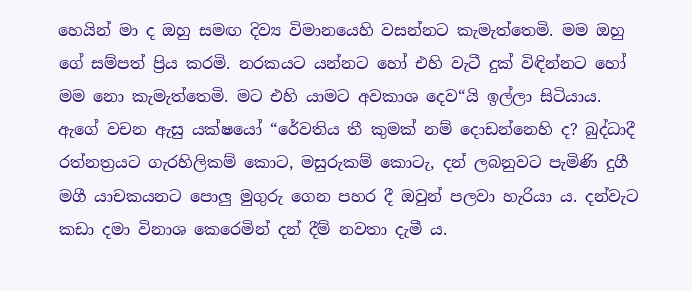හෙයින් මා ද ඔහු සමඟ දිව්‍ය විමානයෙහි වසන්නට කැමැත්තෙමි. මම ඔහු ගේ සම්පත් ප්‍රිය කරමි. නරකයට යන්නට හෝ එහි වැටී දුක් විඳින්නට හෝ මම නො කැමැත්තෙමි. මට එහි යාමට අවකාශ දෙව“යි ඉල්ලා සිටියාය.
ඇගේ වචන ඇසු යක්ෂයෝ “රේවතිය තී කුමක් නම් දොඩන්නෙහි ද? බුද්ධාදී රත්නත්‍රයට ගැරහිලිකම් කොට, මසුරුකම් කොටැ, දන් ලබනුවට පැමිණි දුගී මගී යාචකයනට පොලු මුගුරු ගෙන පහර දී ඔවුන් පලවා හැරියා ය. දන්වැට කඩා දමා විනාශ කෙරෙමින් දන් දීම් නවතා දැමී ය.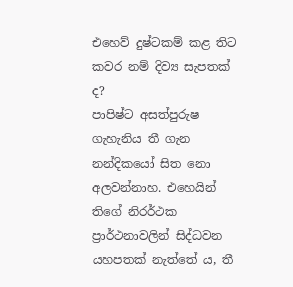එහෙව් දුෂ්ටකම් කළ තිට කවර නම් දිව්‍ය සැපතක් ද?
පාපිෂ්ට අසත්පුරුෂ ගැහැනිය තී ගැන නන්දිකයෝ සිත නො අලවන්නාහ. එහෙයින් තිගේ නිරර්ථක ප්‍රාර්ථනාවලින් සිද්ධවන යහපතක් නැත්තේ ය, තී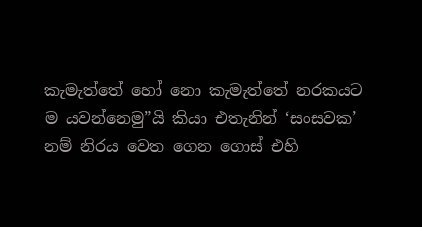කැමැත්තේ හෝ නො කැමැත්තේ නරකයට ම යවන්නෙමු”යි කියා එතැනින් ‘සංසවක’ නම් නිරය වෙත ගෙන ගොස් එහි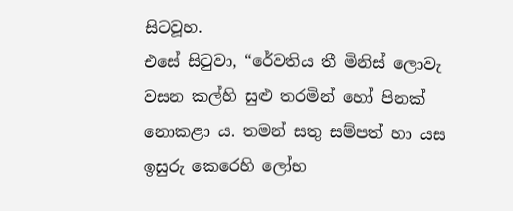සිටවූහ.
එසේ සිටුවා, “රේවතිය තී මිනිස් ලොවැ වසන කල්හි සුළු තරමින් හෝ පිනක් නොකළා ය. තමන් සතු සම්පත් හා යස ඉසුරු කෙරෙහි ලෝභ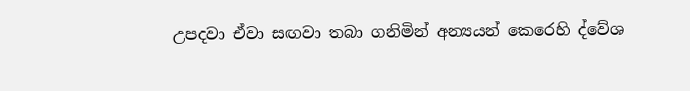උපදවා ඒවා සඟවා තබා ගනිමින් අන්‍යයන් කෙරෙහි ද්වේශ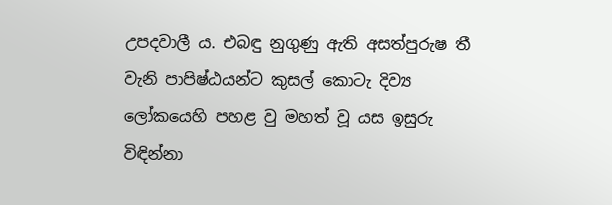උපදවාලී ය. එබඳු නුගුණු ඇති අසත්පුරුෂ තී වැනි පාපිෂ්ඨයන්ට කුසල් කොටැ දිව්‍ය ලෝකයෙහි පහළ වු මහත් වූ යස ඉසුරු විඳින්නා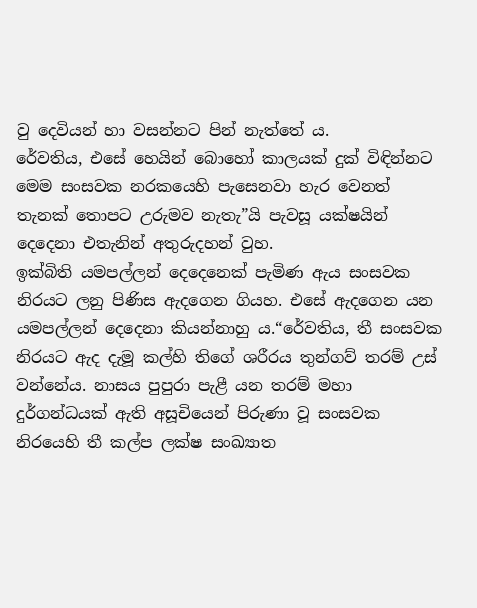වු දෙවියන් හා වසන්නට පින් නැත්තේ ය.
රේවතිය, එසේ හෙයින් බොහෝ කාලයක් දුක් විඳින්නට මෙම සංසවක නරකයෙහි පැසෙනවා හැර වෙනත් තැනක් තොපට උරුමව නැතැ”යි පැවසූ යක්ෂයින් දෙදෙනා එතැනින් අතුරුදහන් වුහ.
ඉක්බිති යමපල්ලන් දෙදෙනෙක් පැමිණ ඇය සංසවක නිරයට ලනු පිණිස ඇදගෙන ගියහ. එසේ ඇදගෙන යන යමපල්ලන් දෙදෙනා කියන්නාහු ය.“රේවතිය, තී සංසවක නිරයට ඇද දැමූ කල්හි තිගේ ශරීරය තුන්ගව් තරම් උස් වන්නේය. නාසය පුපුරා පැළී යන තරම් මහා දුර්ගන්ධයක් ඇති අසූචියෙන් පිරුණා වූ සංසවක නිරයෙහි තී කල්ප ලක්ෂ සංඛ්‍යාත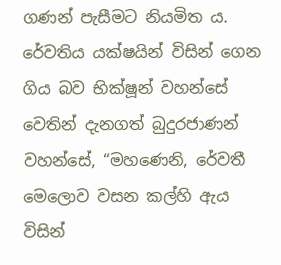ගණන් පැසීමට නියමිත ය.
රේවතිය යක්ෂයින් විසින් ගෙන ගිය බව භික්ෂූන් වහන්සේ වෙතින් දැනගත් බුදුරජාණන් වහන්සේ, “මහණෙනි, රේවතී මෙලොව වසන කල්හි ඇය විසින්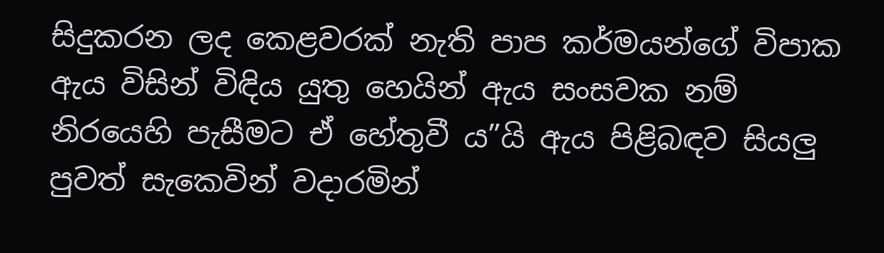සිදුකරන ලද කෙළවරක් නැති පාප කර්මයන්ගේ විපාක ඇය විසින් විඳිය යුතු හෙයින් ඇය සංසවක නම් නිරයෙහි පැසීමට ඒ හේතුවී ය”යි ඇය පිළිබඳව සියලු පුවත් සැකෙවින් වදාරමින්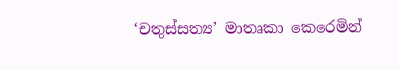‘චතුස්සත්‍ය’ මාතෘකා කෙරෙමින්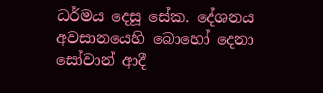ධර්මය දෙසූ සේක. දේශනය අවසානයෙහි බොහෝ දෙනා සෝවාන් ආදී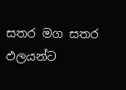සතර මග සතර ඵලයන්ට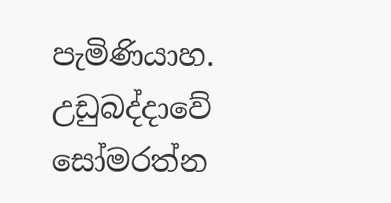පැමිණියාහ.
උඩුබද්දාවේ
සෝමරත්න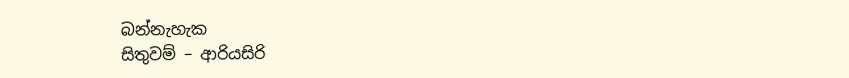බන්නැහැක
සිතුවම් – ආරියසිරි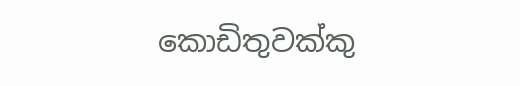කොඩිතුවක්කු